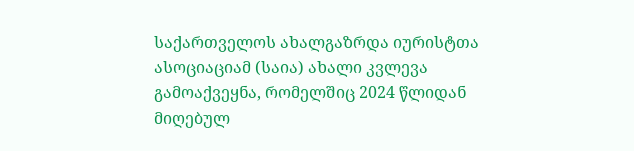საქართველოს ახალგაზრდა იურისტთა ასოციაციამ (საია) ახალი კვლევა გამოაქვეყნა, რომელშიც 2024 წლიდან მიღებულ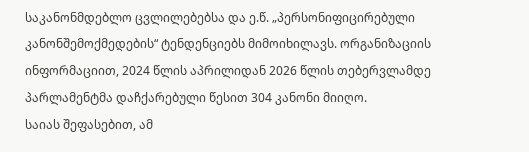საკანონმდებლო ცვლილებებსა და ე.წ. „პერსონიფიცირებული კანონშემოქმედების“ ტენდენციებს მიმოიხილავს. ორგანიზაციის ინფორმაციით, 2024 წლის აპრილიდან 2026 წლის თებერვლამდე პარლამენტმა დაჩქარებული წესით 304 კანონი მიიღო.
საიას შეფასებით, ამ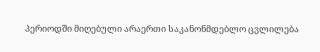პერიოდში მიღებული არაერთი საკანონმდებლო ცვლილება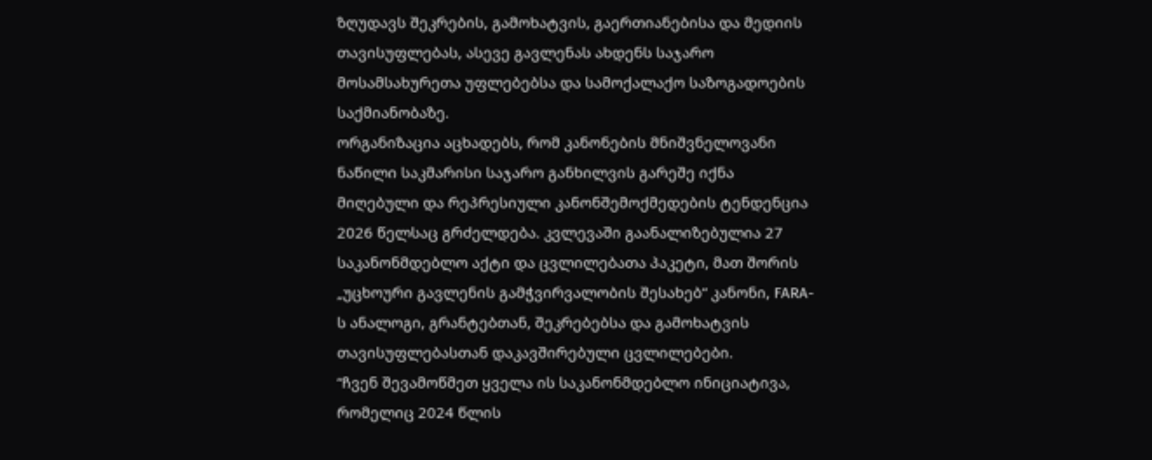ზღუდავს შეკრების, გამოხატვის, გაერთიანებისა და მედიის თავისუფლებას, ასევე გავლენას ახდენს საჯარო მოსამსახურეთა უფლებებსა და სამოქალაქო საზოგადოების საქმიანობაზე.
ორგანიზაცია აცხადებს, რომ კანონების მნიშვნელოვანი ნაწილი საკმარისი საჯარო განხილვის გარეშე იქნა მიღებული და რეპრესიული კანონშემოქმედების ტენდენცია 2026 წელსაც გრძელდება. კვლევაში გაანალიზებულია 27 საკანონმდებლო აქტი და ცვლილებათა პაკეტი, მათ შორის „უცხოური გავლენის გამჭვირვალობის შესახებ“ კანონი, FARA-ს ანალოგი, გრანტებთან, შეკრებებსა და გამოხატვის თავისუფლებასთან დაკავშირებული ცვლილებები.
“ჩვენ შევამოწმეთ ყველა ის საკანონმდებლო ინიციატივა, რომელიც 2024 წლის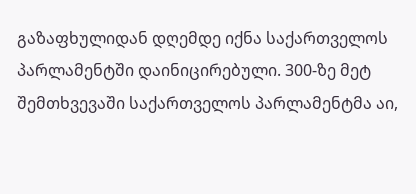გაზაფხულიდან დღემდე იქნა საქართველოს პარლამენტში დაინიცირებული. 300-ზე მეტ შემთხვევაში საქართველოს პარლამენტმა აი,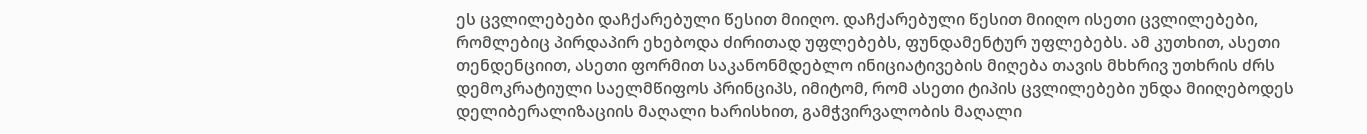ეს ცვლილებები დაჩქარებული წესით მიიღო. დაჩქარებული წესით მიიღო ისეთი ცვლილებები, რომლებიც პირდაპირ ეხებოდა ძირითად უფლებებს, ფუნდამენტურ უფლებებს. ამ კუთხით, ასეთი თენდენციით, ასეთი ფორმით საკანონმდებლო ინიციატივების მიღება თავის მხხრივ უთხრის ძრს დემოკრატიული საელმწიფოს პრინციპს, იმიტომ, რომ ასეთი ტიპის ცვლილებები უნდა მიიღებოდეს დელიბერალიზაციის მაღალი ხარისხით, გამჭვირვალობის მაღალი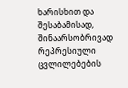ხარისხით და შესაბამისად, შინაარსობრივად რეპრესიული ცვლილებების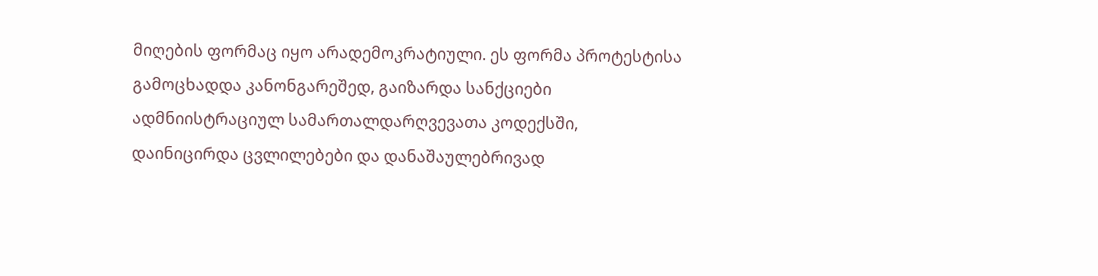მიღების ფორმაც იყო არადემოკრატიული. ეს ფორმა პროტესტისა გამოცხადდა კანონგარეშედ, გაიზარდა სანქციები ადმნიისტრაციულ სამართალდარღვევათა კოდექსში, დაინიცირდა ცვლილებები და დანაშაულებრივად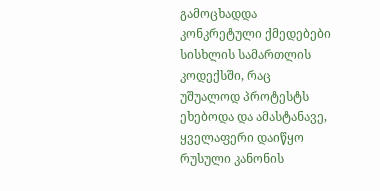გამოცხადდა კონკრეტული ქმედებები სისხლის სამართლის კოდექსში, რაც უშუალოდ პროტესტს ეხებოდა და ამასტანავე, ყველაფერი დაიწყო რუსული კანონის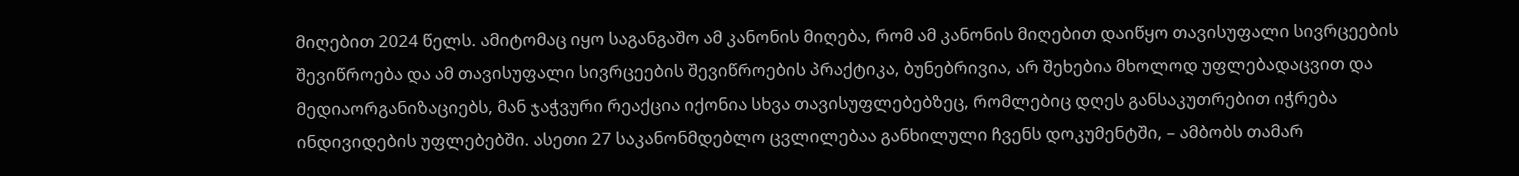მიღებით 2024 წელს. ამიტომაც იყო საგანგაშო ამ კანონის მიღება, რომ ამ კანონის მიღებით დაიწყო თავისუფალი სივრცეების შევიწროება და ამ თავისუფალი სივრცეების შევიწროების პრაქტიკა, ბუნებრივია, არ შეხებია მხოლოდ უფლებადაცვით და მედიაორგანიზაციებს, მან ჯაჭვური რეაქცია იქონია სხვა თავისუფლებებზეც, რომლებიც დღეს განსაკუთრებით იჭრება ინდივიდების უფლებებში. ასეთი 27 საკანონმდებლო ცვლილებაა განხილული ჩვენს დოკუმენტში, – ამბობს თამარ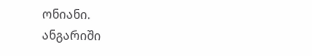ონიანი.
ანგარიში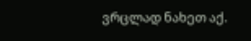ვრცლად ნახეთ აქ.